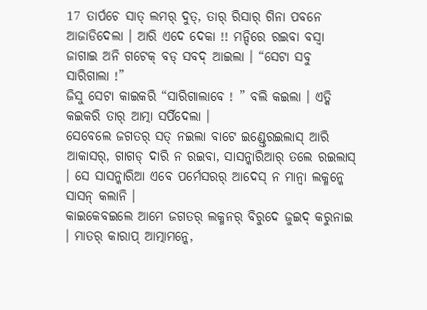17 ତାର୍ପଚେ ସାତ୍ ଲମର୍ ଦୁତ୍, ତାର୍ ରିସାର୍ ଗିନା ପବନେ ଆଜାଡିଦେଲା । ଆରି ଏଦେ ଦେକା !! ମନ୍ଦିରେ ରଇବା ବସ୍ବା ଜାଗାଇ ଅନି ଗଟେକ୍ ବଡ୍ ସବଦ୍ ଆଇଲା । “ସେଟା ସବୁ ସାରିଗାଲା !”
ଜିସୁ ସେଟା କାଇକରି “ସାରିଗାଲାବେ ! ” ବଲି କଇଲା । ଏତ୍କି କଇକରି ତାର୍ ଆତ୍ମା ସର୍ପିଦେଲା ।
ସେବେଲେ ଜଗତର୍ ସତ୍ ନଇଲା ବାଟେ ଇଣ୍ଡ୍ତେରଇଲାସ୍ ଆରି ଆକାସର୍, ଗାଗଡ୍ ଦାରି ନ ରଇବା, ସାସନ୍କାରିଆର୍ ତଲେ ରଇଲାସ୍ । ସେ ସାସନ୍କାରିଆ ଏବେ ପର୍ମେସରର୍ ଆଦେସ୍ ନ ମାନ୍ବା ଲକ୍ମନ୍କେ ସାସନ୍ କଲାନି ।
କାଇକେବଇଲେ ଆମେ ଜଗତର୍ ଲକ୍ମନର୍ ବିରୁଦେ ଜୁଇଦ୍ କରୁନାଇ । ମାତର୍ କାରାପ୍ ଆତ୍ମାମନ୍କେ,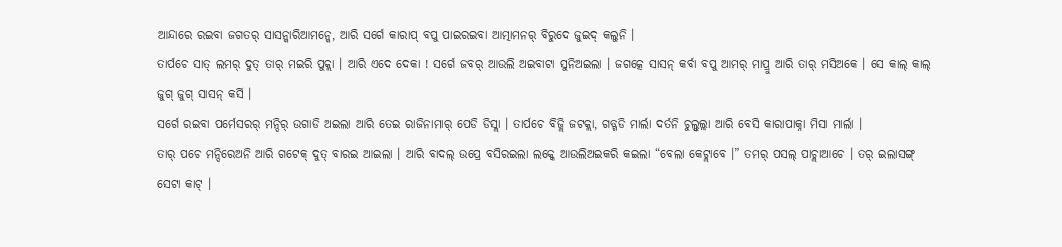ଆନ୍ଦାରେ ରଇବା ଜଗତର୍ ସାସନ୍କାରିଆମନ୍କେ, ଆରି ସର୍ଗେ କାରାପ୍ ବପୁ ପାଇରଇବା ଆତ୍ମାମନର୍ ବିରୁଦେ ଜୁଇଦ୍ କଲୁନି ।
ତାର୍ପଚେ ସାତ୍ ଲମର୍ ଦୁତ୍ ତାର୍ ମଇରି ପୁକ୍ଲା । ଆରି ଏଦେ ଦେକା ! ସର୍ଗେ ଜବର୍ ଆଉଲି ଅଇବାଟା ସୁନିଅଇଲା । ଜଗତ୍କେ ସାସନ୍ କର୍ବା ବପୁ ଆମର୍ ମାପ୍ରୁ ଆରି ତାର୍ ମସିଅକେ । ସେ କାଲ୍ କାଲ୍ ଜୁଗ୍ ଜୁଗ୍ ସାସନ୍ କର୍ସି ।
ସର୍ଗେ ରଇବା ପର୍ମେସରର୍ ମନ୍ଦିର୍ ଉଗାଡି ଅଇଲା ଆରି ତେଇ ରାଜିନାମାର୍ ପେଡି ଡିସ୍ଲା । ତାର୍ପଚେ ବିଜ୍ଲି ଜଟକ୍ଲା, ଗଡ୍ଗଡି ମାର୍ଲା ଦର୍ତନି ଚୁଲ୍ବୁଲ୍ଲା ଆରି ବେସି କାରାପାକ୍ନା ମିସା ମାର୍ଲା ।
ତାର୍ ପଚେ ମନ୍ଦିରେଅନି ଆରି ଗଟେକ୍ ଦୁତ୍ ବାରଇ ଆଇଲା । ଆରି ବାଦଲ୍ ଉପ୍ରେ ବସିରଇଲା ଲକ୍କେ ଆଉଲିଅଇକରି କଇଲା “ବେଲା କେଟ୍ଲାବେ ।” ତମର୍ ପସଲ୍ ପାଚ୍ଲାଆଚେ । ତର୍ ଇଲାସଙ୍ଗ୍ ସେଟା କାଟ୍ ।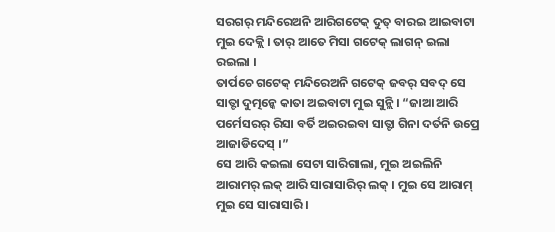ସରଗର୍ ମନ୍ଦିରେଅନି ଆରିଗଟେକ୍ ଦୁତ୍ ବାରଇ ଆଇବାଟା ମୁଇ ଦେକ୍ଲି । ତାର୍ ଆତେ ମିସା ଗଟେକ୍ ଲାଗନ୍ ଇଲା ରଇଲା ।
ତାର୍ପଚେ ଗଟେକ୍ ମନ୍ଦିରେଅନି ଗଟେକ୍ ଜବର୍ ସବଦ୍ ସେ ସାତ୍ଟା ଦୁତ୍ମନ୍କେ କାତା ଅଇବାଟା ମୁଇ ସୁନ୍ଲି । “ଜାଆ ଆରି ପର୍ମେସରର୍ ରିସା ବର୍ତି ଅଇରଇବା ସାତ୍ଟା ଗିନା ଦର୍ତନି ଉପ୍ରେ ଆଜାଡିଦେସ୍ ।”
ସେ ଆରି କଇଲା ସେଟା ସାରିଗାଲା, ମୁଇ ଅଇଲିନି ଆରାମର୍ ଲକ୍ ଆରି ସାରାସାରିର୍ ଲକ୍ । ମୁଇ ସେ ଆରାମ୍ ମୁଇ ସେ ସାରାସାରି ।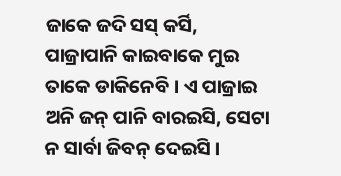ଜାକେ ଜଦି ସସ୍ କର୍ସି, ପାଜ୍ରାପାନି କାଇବାକେ ମୁଇ ତାକେ ଡାକିନେବି । ଏ ପାଜ୍ରାଇ ଅନି ଜନ୍ ପାନି ବାରଇସି, ସେଟା ନ ସାର୍ବା ଜିବନ୍ ଦେଇସି ।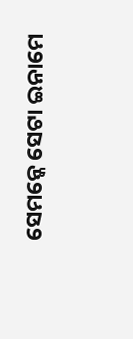ସେମନ୍କେ ସେଟା ଇନାମେ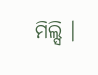ମିଲ୍ସି ।